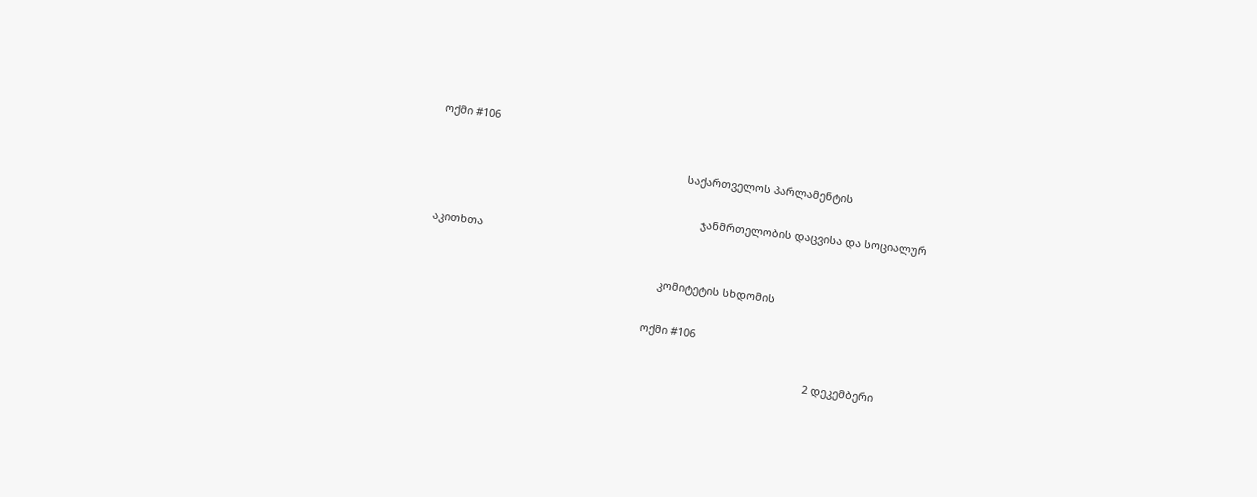ოქმი #106

                                                                                   საქართველოს პარლამენტის

                                                                                         ჯანმრთელობის დაცვისა და სოციალურ აკითხთა

                                                                             კომიტეტის სხდომის

                                                                         ოქმი #106

                                                                                                                                 2 დეკემბერი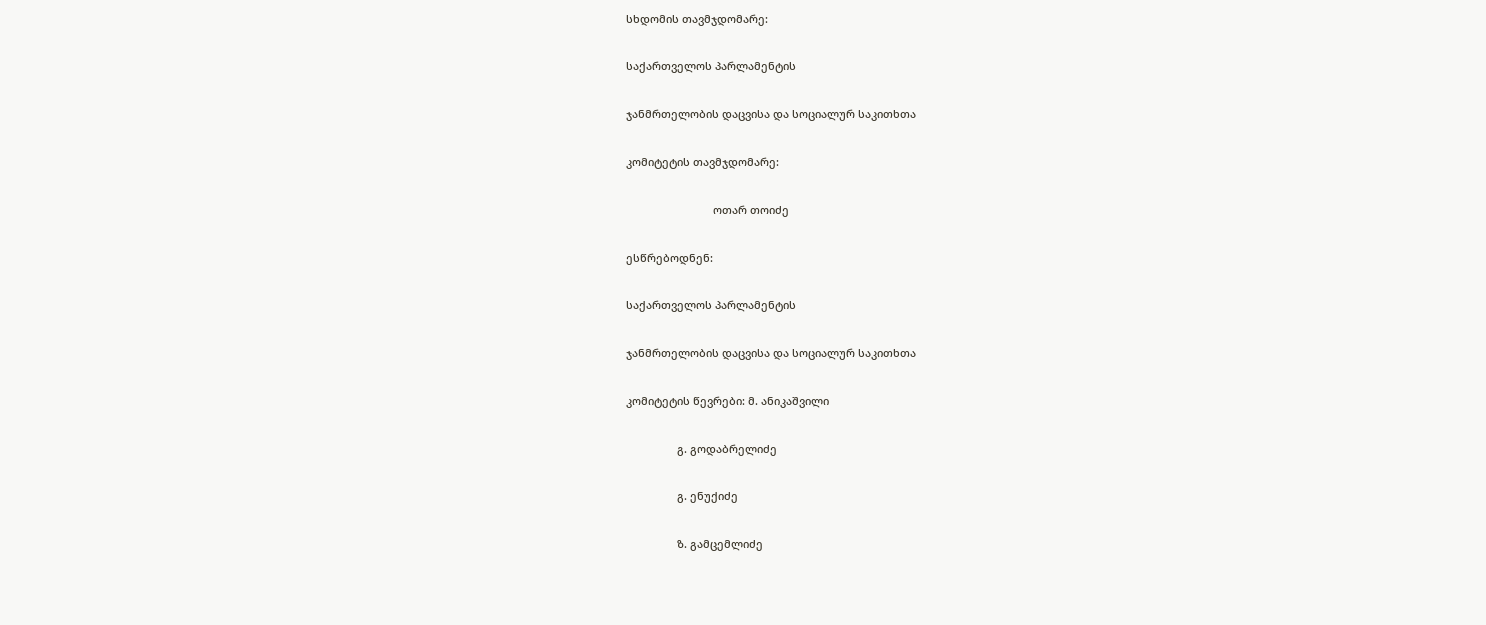სხდომის თავმჯდომარე:

საქართველოს პარლამენტის

ჯანმრთელობის დაცვისა და სოციალურ საკითხთა

კომიტეტის თავმჯდომარე:

                             ოთარ თოიძე

ესწრებოდნენ:

საქართველოს პარლამენტის

ჯანმრთელობის დაცვისა და სოციალურ საკითხთა

კომიტეტის წევრები: მ. ანიკაშვილი

                 გ. გოდაბრელიძე

                 გ. ენუქიძე

                 ზ. გამცემლიძე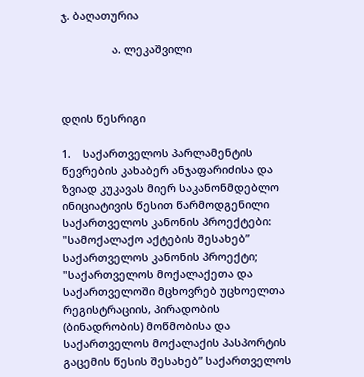ჯ. ბაღათურია

                 ა. ლეკაშვილი



დღის წესრიგი

1.    საქართველოს პარლამენტის წევრების კახაბერ ანჯაფარიძისა და ზვიად კუკავას მიერ საკანონმდებლო ინიციატივის წესით წარმოდგენილი საქართველოს კანონის პროექტები: "სამოქალაქო აქტების შესახებ” საქართველოს კანონის პროექტი; "საქართველოს მოქალაქეთა და საქართველოში მცხოვრებ უცხოელთა რეგისტრაციის, პირადობის (ბინადრობის) მოწმობისა და საქართველოს მოქალაქის პასპორტის გაცემის წესის შესახებ” საქართველოს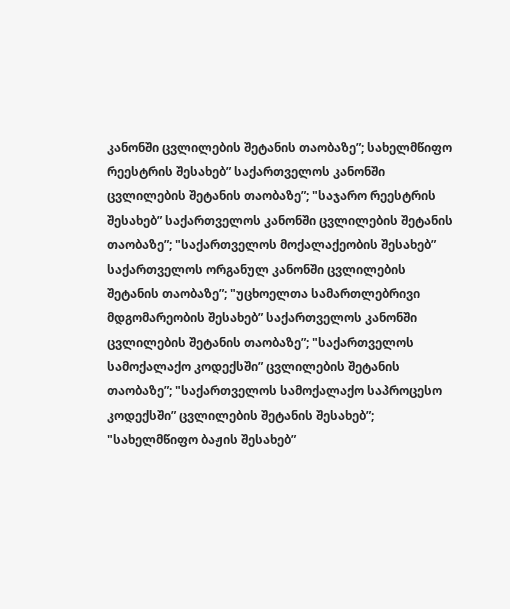კანონში ცვლილების შეტანის თაობაზე”; სახელმწიფო რეესტრის შესახებ” საქართველოს კანონში ცვლილების შეტანის თაობაზე”; "საჯარო რეესტრის შესახებ” საქართველოს კანონში ცვლილების შეტანის თაობაზე”; "საქართველოს მოქალაქეობის შესახებ” საქართველოს ორგანულ კანონში ცვლილების შეტანის თაობაზე”; "უცხოელთა სამართლებრივი მდგომარეობის შესახებ” საქართველოს კანონში ცვლილების შეტანის თაობაზე”; "საქართველოს სამოქალაქო კოდექსში” ცვლილების შეტანის თაობაზე”; "საქართველოს სამოქალაქო საპროცესო კოდექსში” ცვლილების შეტანის შესახებ”; "სახელმწიფო ბაჟის შესახებ”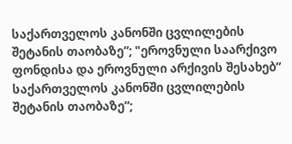საქართველოს კანონში ცვლილების შეტანის თაობაზე”; "ეროვნული საარქივო ფონდისა და ეროვნული არქივის შესახებ” საქართველოს კანონში ცვლილების შეტანის თაობაზე”;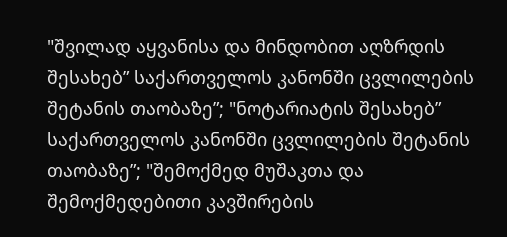"შვილად აყვანისა და მინდობით აღზრდის შესახებ” საქართველოს კანონში ცვლილების შეტანის თაობაზე”; "ნოტარიატის შესახებ” საქართველოს კანონში ცვლილების შეტანის თაობაზე”; "შემოქმედ მუშაკთა და შემოქმედებითი კავშირების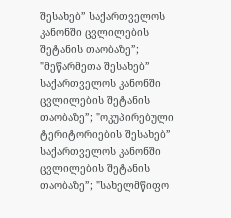შესახებ” საქართველოს კანონში ცვლილების შეტანის თაობაზე”; "მეწარმეთა შესახებ” საქართველოს კანონში ცვლილების შეტანის თაობაზე”; "ოკუპირებული ტერიტორიების შესახებ” საქართველოს კანონში ცვლილების შეტანის თაობაზე”; "სახელმწიფო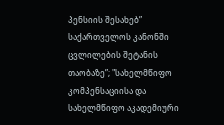პენსიის შესახებ” საქართველოს კანონში ცვლილების შეტანის თაობაზე”; "სახელმწიფო კომპენსაციისა და სახელმწიფო აკადემიური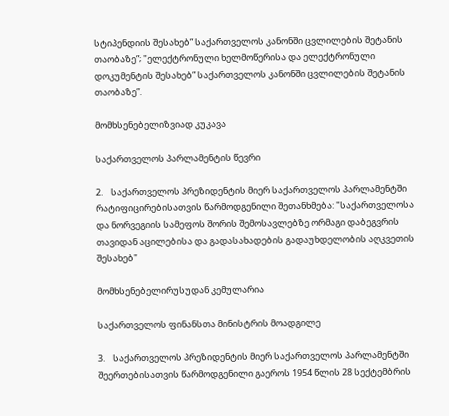სტიპენდიის შესახებ” საქართველოს კანონში ცვლილების შეტანის თაობაზე”; "ელექტრონული ხელმოწერისა და ელექტრონული დოკუმენტის შესახებ” საქართველოს კანონში ცვლილების შეტანის თაობაზე”.

მომხსენებელიზვიად კუკავა

საქართველოს პარლამენტის წევრი

2.    საქართველოს პრეზიდენტის მიერ საქართველოს პარლამენტში რატიფიცირებისათვის წარმოდგენილი შეთანხმება: "საქართველოსა და ნორვეგიის სამეფოს შორის შემოსავლებზე ორმაგი დაბეგვრის თავიდან აცილებისა და გადასახადების გადაუხდელობის აღკვეთის შესახებ"

მომხსენებელირუსუდან კემულარია

საქართველოს ფინანსთა მინისტრის მოადგილე

3.    საქართველოს პრეზიდენტის მიერ საქართველოს პარლამენტში შეერთებისათვის წარმოდგენილი გაეროს 1954 წლის 28 სექტემბრის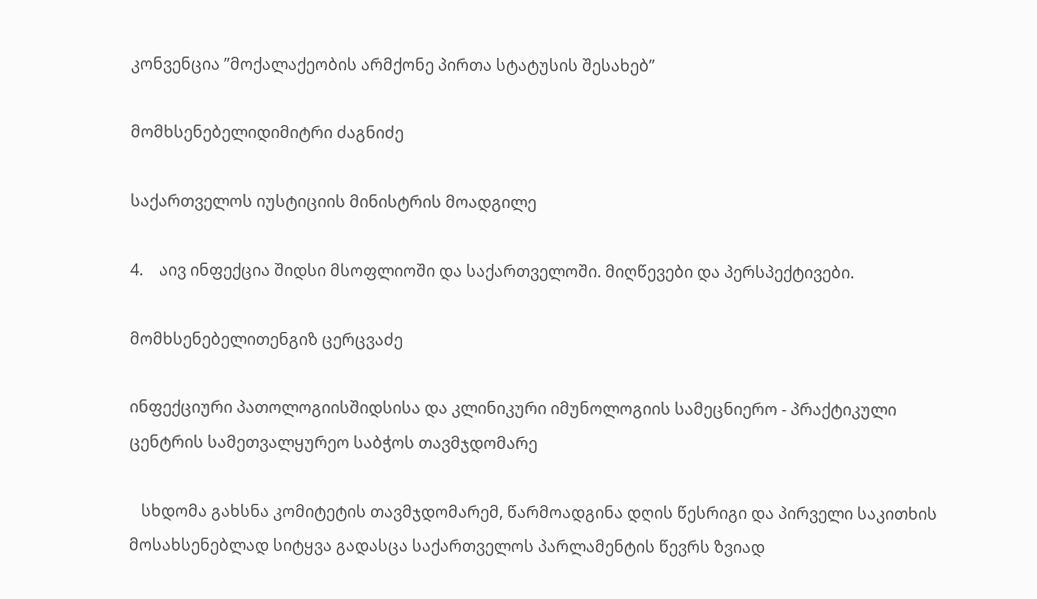კონვენცია ”მოქალაქეობის არმქონე პირთა სტატუსის შესახებ”

მომხსენებელიდიმიტრი ძაგნიძე

საქართველოს იუსტიციის მინისტრის მოადგილე

4.    აივ ინფექცია შიდსი მსოფლიოში და საქართველოში. მიღწევები და პერსპექტივები.

მომხსენებელითენგიზ ცერცვაძე

ინფექციური პათოლოგიისშიდსისა და კლინიკური იმუნოლოგიის სამეცნიერო - პრაქტიკული ცენტრის სამეთვალყურეო საბჭოს თავმჯდომარე

   სხდომა გახსნა კომიტეტის თავმჯდომარემ, წარმოადგინა დღის წესრიგი და პირველი საკითხის მოსახსენებლად სიტყვა გადასცა საქართველოს პარლამენტის წევრს ზვიად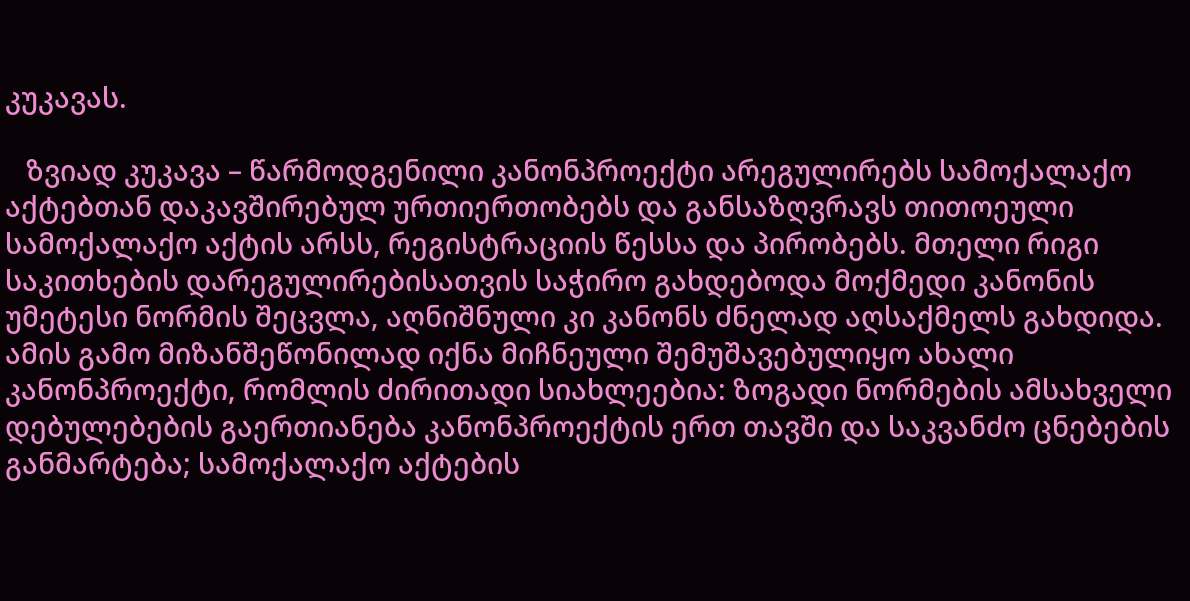კუკავას.

   ზვიად კუკავა – წარმოდგენილი კანონპროექტი არეგულირებს სამოქალაქო აქტებთან დაკავშირებულ ურთიერთობებს და განსაზღვრავს თითოეული სამოქალაქო აქტის არსს, რეგისტრაციის წესსა და პირობებს. მთელი რიგი საკითხების დარეგულირებისათვის საჭირო გახდებოდა მოქმედი კანონის უმეტესი ნორმის შეცვლა, აღნიშნული კი კანონს ძნელად აღსაქმელს გახდიდა. ამის გამო მიზანშეწონილად იქნა მიჩნეული შემუშავებულიყო ახალი კანონპროექტი, რომლის ძირითადი სიახლეებია: ზოგადი ნორმების ამსახველი დებულებების გაერთიანება კანონპროექტის ერთ თავში და საკვანძო ცნებების განმარტება; სამოქალაქო აქტების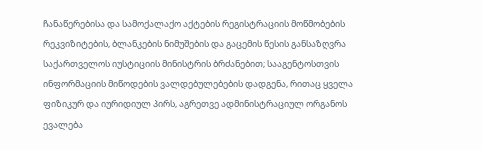ჩანაწერებისა და სამოქალაქო აქტების რეგისტრაციის მოწმობების რეკვიზიტების, ბლანკების ნიმუშების და გაცემის წესის განსაზღვრა საქართველოს იუსტიციის მინისტრის ბრძანებით; სააგენტოსთვის ინფორმაციის მიწოდების ვალდებულებების დადგენა, რითაც ყველა ფიზიკურ და იურიდიულ პირს, აგრეთვე ადმინისტრაციულ ორგანოს ევალება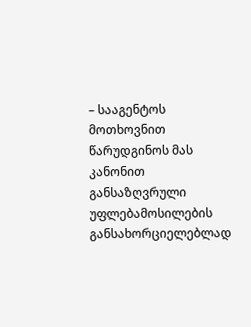– სააგენტოს მოთხოვნით წარუდგინოს მას კანონით განსაზღვრული უფლებამოსილების განსახორციელებლად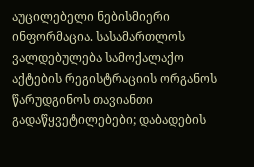აუცილებელი ნებისმიერი ინფორმაცია. სასამართლოს ვალდებულება სამოქალაქო აქტების რეგისტრაციის ორგანოს წარუდგინოს თავიანთი გადაწყვეტილებები; დაბადების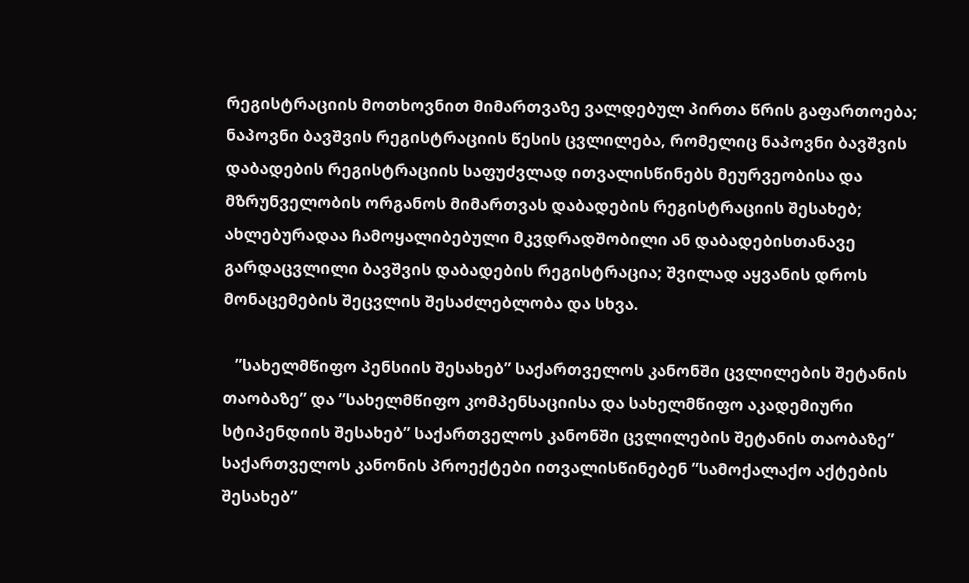რეგისტრაციის მოთხოვნით მიმართვაზე ვალდებულ პირთა წრის გაფართოება; ნაპოვნი ბავშვის რეგისტრაციის წესის ცვლილება, რომელიც ნაპოვნი ბავშვის დაბადების რეგისტრაციის საფუძვლად ითვალისწინებს მეურვეობისა და მზრუნველობის ორგანოს მიმართვას დაბადების რეგისტრაციის შესახებ; ახლებურადაა ჩამოყალიბებული მკვდრადშობილი ან დაბადებისთანავე გარდაცვლილი ბავშვის დაბადების რეგისტრაცია; შვილად აყვანის დროს მონაცემების შეცვლის შესაძლებლობა და სხვა.

   ”სახელმწიფო პენსიის შესახებ” საქართველოს კანონში ცვლილების შეტანის თაობაზე” და ”სახელმწიფო კომპენსაციისა და სახელმწიფო აკადემიური სტიპენდიის შესახებ” საქართველოს კანონში ცვლილების შეტანის თაობაზე” საქართველოს კანონის პროექტები ითვალისწინებენ ”სამოქალაქო აქტების შესახებ”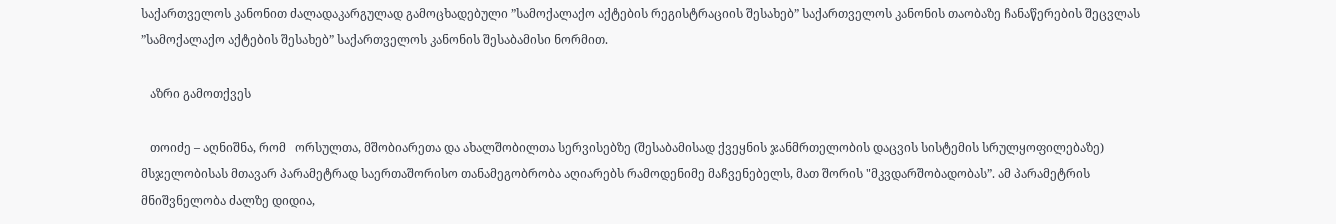საქართველოს კანონით ძალადაკარგულად გამოცხადებული ”სამოქალაქო აქტების რეგისტრაციის შესახებ” საქართველოს კანონის თაობაზე ჩანაწერების შეცვლას ”სამოქალაქო აქტების შესახებ” საქართველოს კანონის შესაბამისი ნორმით.

   აზრი გამოთქვეს

   თოიძე – აღნიშნა, რომ   ორსულთა, მშობიარეთა და ახალშობილთა სერვისებზე (შესაბამისად ქვეყნის ჯანმრთელობის დაცვის სისტემის სრულყოფილებაზე) მსჯელობისას მთავარ პარამეტრად საერთაშორისო თანამეგობრობა აღიარებს რამოდენიმე მაჩვენებელს, მათ შორის "მკვდარშობადობას”. ამ პარამეტრის მნიშვნელობა ძალზე დიდია,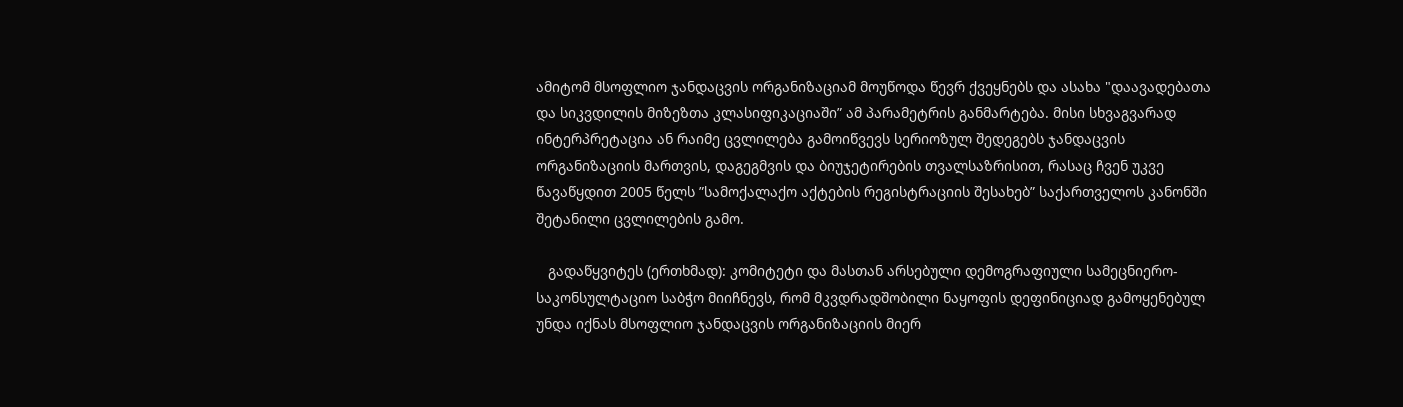ამიტომ მსოფლიო ჯანდაცვის ორგანიზაციამ მოუწოდა წევრ ქვეყნებს და ასახა "დაავადებათა და სიკვდილის მიზეზთა კლასიფიკაციაში” ამ პარამეტრის განმარტება. მისი სხვაგვარად ინტერპრეტაცია ან რაიმე ცვლილება გამოიწვევს სერიოზულ შედეგებს ჯანდაცვის ორგანიზაციის მართვის, დაგეგმვის და ბიუჯეტირების თვალსაზრისით, რასაც ჩვენ უკვე წავაწყდით 2005 წელს ”სამოქალაქო აქტების რეგისტრაციის შესახებ” საქართველოს კანონში შეტანილი ცვლილების გამო.

   გადაწყვიტეს (ერთხმად): კომიტეტი და მასთან არსებული დემოგრაფიული სამეცნიერო-საკონსულტაციო საბჭო მიიჩნევს, რომ მკვდრადშობილი ნაყოფის დეფინიციად გამოყენებულ უნდა იქნას მსოფლიო ჯანდაცვის ორგანიზაციის მიერ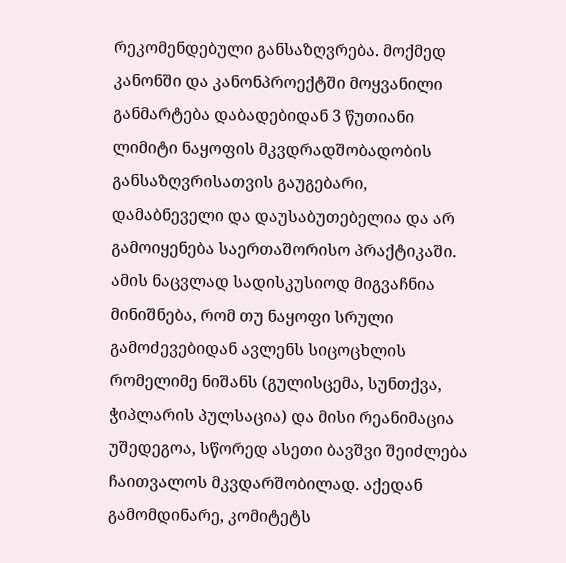რეკომენდებული განსაზღვრება. მოქმედ კანონში და კანონპროექტში მოყვანილი განმარტება დაბადებიდან 3 წუთიანი ლიმიტი ნაყოფის მკვდრადშობადობის განსაზღვრისათვის გაუგებარი, დამაბნეველი და დაუსაბუთებელია და არ გამოიყენება საერთაშორისო პრაქტიკაში. ამის ნაცვლად სადისკუსიოდ მიგვაჩნია მინიშნება, რომ თუ ნაყოფი სრული გამოძევებიდან ავლენს სიცოცხლის რომელიმე ნიშანს (გულისცემა, სუნთქვა, ჭიპლარის პულსაცია) და მისი რეანიმაცია უშედეგოა, სწორედ ასეთი ბავშვი შეიძლება ჩაითვალოს მკვდარშობილად. აქედან გამომდინარე, კომიტეტს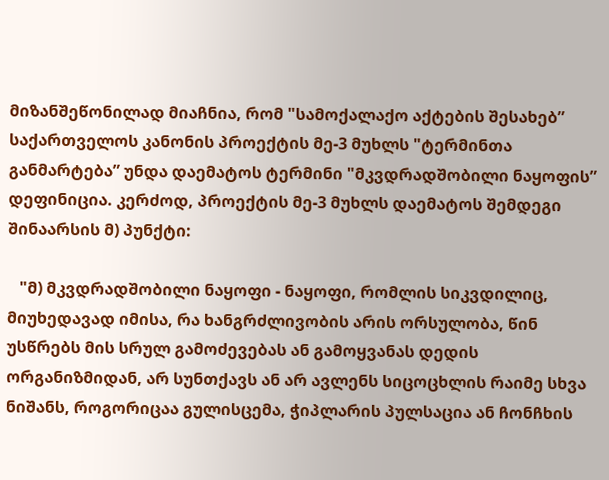მიზანშეწონილად მიაჩნია, რომ "სამოქალაქო აქტების შესახებ” საქართველოს კანონის პროექტის მე-3 მუხლს "ტერმინთა განმარტება” უნდა დაემატოს ტერმინი "მკვდრადშობილი ნაყოფის” დეფინიცია. კერძოდ, პროექტის მე-3 მუხლს დაემატოს შემდეგი შინაარსის მ) პუნქტი:

   "მ) მკვდრადშობილი ნაყოფი - ნაყოფი, რომლის სიკვდილიც, მიუხედავად იმისა, რა ხანგრძლივობის არის ორსულობა, წინ უსწრებს მის სრულ გამოძევებას ან გამოყვანას დედის ორგანიზმიდან, არ სუნთქავს ან არ ავლენს სიცოცხლის რაიმე სხვა ნიშანს, როგორიცაა გულისცემა, ჭიპლარის პულსაცია ან ჩონჩხის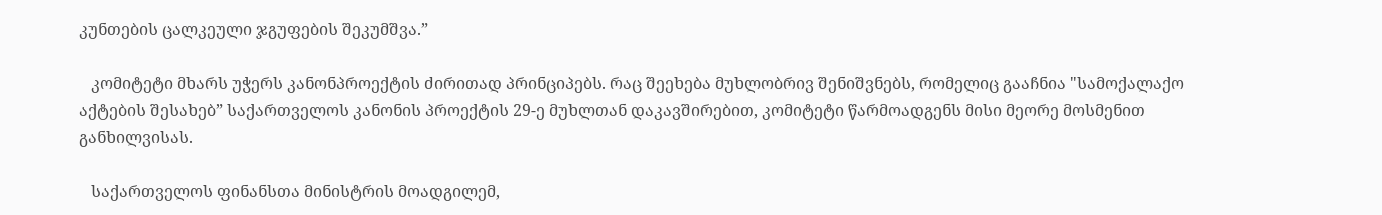კუნთების ცალკეული ჯგუფების შეკუმშვა.”

   კომიტეტი მხარს უჭერს კანონპროექტის ძირითად პრინციპებს. რაც შეეხება მუხლობრივ შენიშვნებს, რომელიც გააჩნია "სამოქალაქო აქტების შესახებ” საქართველოს კანონის პროექტის 29-ე მუხლთან დაკავშირებით, კომიტეტი წარმოადგენს მისი მეორე მოსმენით განხილვისას.

   საქართველოს ფინანსთა მინისტრის მოადგილემ,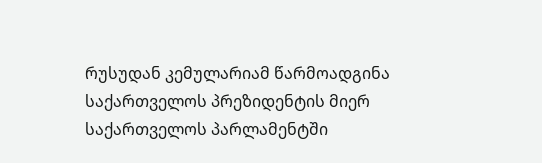რუსუდან კემულარიამ წარმოადგინა საქართველოს პრეზიდენტის მიერ საქართველოს პარლამენტში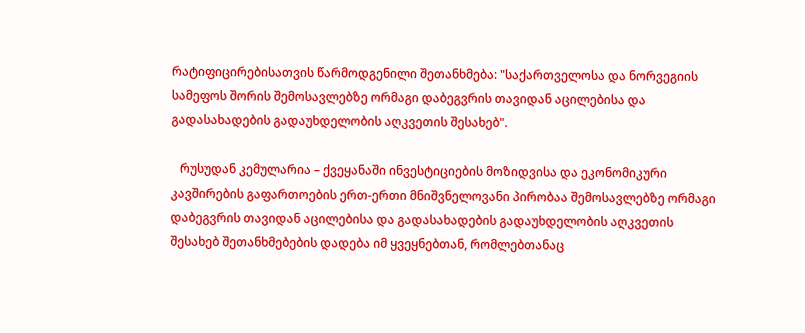რატიფიცირებისათვის წარმოდგენილი შეთანხმება: "საქართველოსა და ნორვეგიის სამეფოს შორის შემოსავლებზე ორმაგი დაბეგვრის თავიდან აცილებისა და გადასახადების გადაუხდელობის აღკვეთის შესახებ".

   რუსუდან კემულარია – ქვეყანაში ინვესტიციების მოზიდვისა და ეკონომიკური კავშირების გაფართოების ერთ-ერთი მნიშვნელოვანი პირობაა შემოსავლებზე ორმაგი დაბეგვრის თავიდან აცილებისა და გადასახადების გადაუხდელობის აღკვეთის შესახებ შეთანხმებების დადება იმ ყვეყნებთან, რომლებთანაც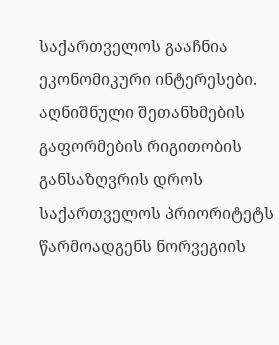საქართველოს გააჩნია ეკონომიკური ინტერესები. აღნიშნული შეთანხმების გაფორმების რიგითობის განსაზღვრის დროს საქართველოს პრიორიტეტს წარმოადგენს ნორვეგიის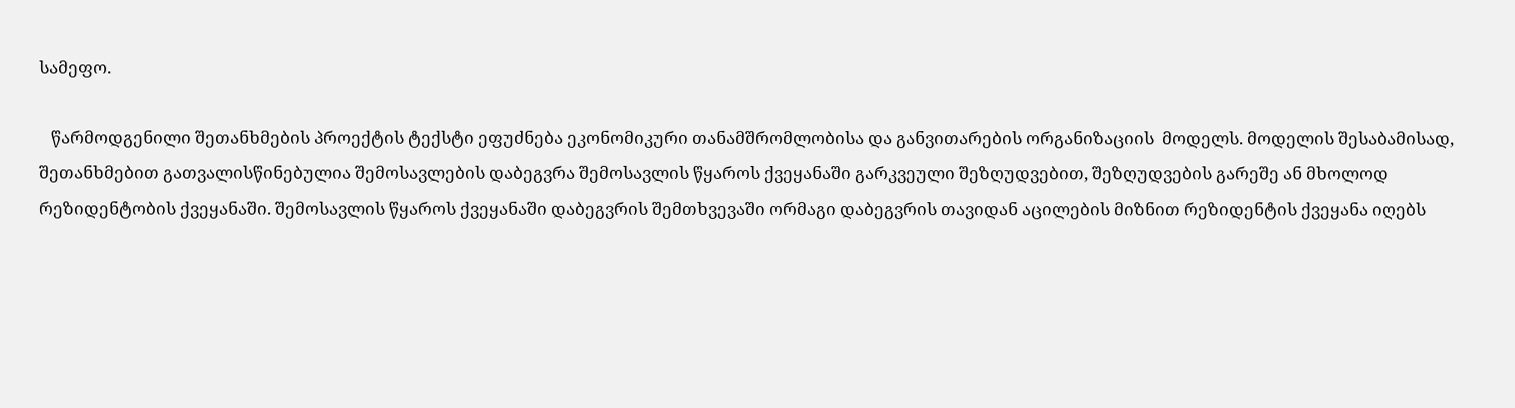სამეფო.

   წარმოდგენილი შეთანხმების პროექტის ტექსტი ეფუძნება ეკონომიკური თანამშრომლობისა და განვითარების ორგანიზაციის  მოდელს. მოდელის შესაბამისად, შეთანხმებით გათვალისწინებულია შემოსავლების დაბეგვრა შემოსავლის წყაროს ქვეყანაში გარკვეული შეზღუდვებით, შეზღუდვების გარეშე ან მხოლოდ რეზიდენტობის ქვეყანაში. შემოსავლის წყაროს ქვეყანაში დაბეგვრის შემთხვევაში ორმაგი დაბეგვრის თავიდან აცილების მიზნით რეზიდენტის ქვეყანა იღებს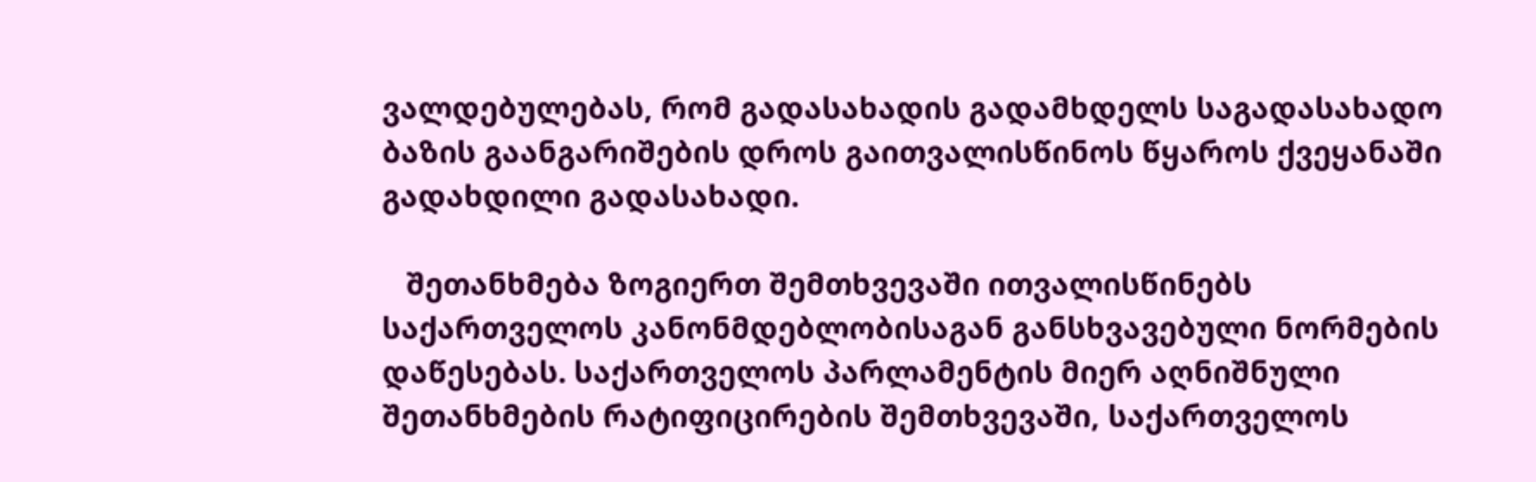ვალდებულებას, რომ გადასახადის გადამხდელს საგადასახადო ბაზის გაანგარიშების დროს გაითვალისწინოს წყაროს ქვეყანაში გადახდილი გადასახადი.

   შეთანხმება ზოგიერთ შემთხვევაში ითვალისწინებს საქართველოს კანონმდებლობისაგან განსხვავებული ნორმების დაწესებას. საქართველოს პარლამენტის მიერ აღნიშნული შეთანხმების რატიფიცირების შემთხვევაში, საქართველოს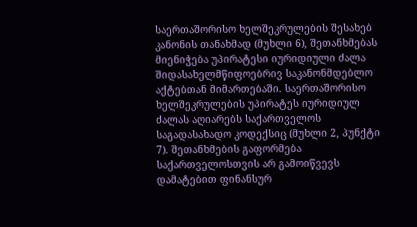საერთაშორისო ხელშეკრულების შესახებ კანონის თანახმად (მუხლი 6), შეთანხმებას მიენიჭება უპირატესი იურიდიული ძალა შიდასახელმწიფოებრივ საკანონმდებლო აქტებთან მიმართებაში. საერთაშორისო ხელშეკრულების უპირატეს იურიდიულ ძალას აღიარებს საქართველოს საგადასახადო კოდექსიც (მუხლი 2, პუნქტი 7). შეთანხმების გაფორმება საქართველოსთვის არ გამოიწვევს დამატებით ფინანსურ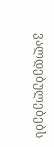ვალდებულებებს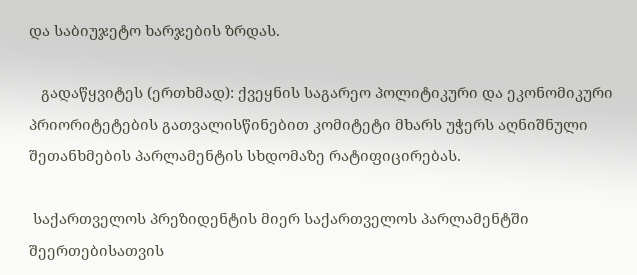და საბიუჯეტო ხარჯების ზრდას.

   გადაწყვიტეს (ერთხმად): ქვეყნის საგარეო პოლიტიკური და ეკონომიკური პრიორიტეტების გათვალისწინებით კომიტეტი მხარს უჭერს აღნიშნული შეთანხმების პარლამენტის სხდომაზე რატიფიცირებას.

 საქართველოს პრეზიდენტის მიერ საქართველოს პარლამენტში შეერთებისათვის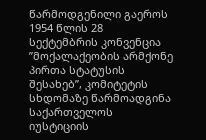წარმოდგენილი გაეროს 1954 წლის 28 სექტემბრის კონვენცია ”მოქალაქეობის არმქონე პირთა სტატუსის შესახებ”, კომიტეტის სხდომაზე წარმოადგინა საქართველოს იუსტიციის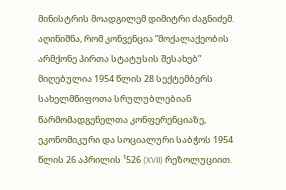მინისტრის მოადგილემ დიმიტრი ძაგნიძემ. აღინიშნა, რომ კონვენცია ”მოქალაქეობის არმქონე პირთა სტატუსის შესახებ” მიღებულია 1954 წლის 28 სექტემბერს სახელმწიფოთა სრულუბლებიან წარმომადგენელთა კონფერენციაზე, ეკონომიკური და სოციალური საბჭოს 1954 წლის 26 აპრილის ¹526 (XVII) რეზოლუციით.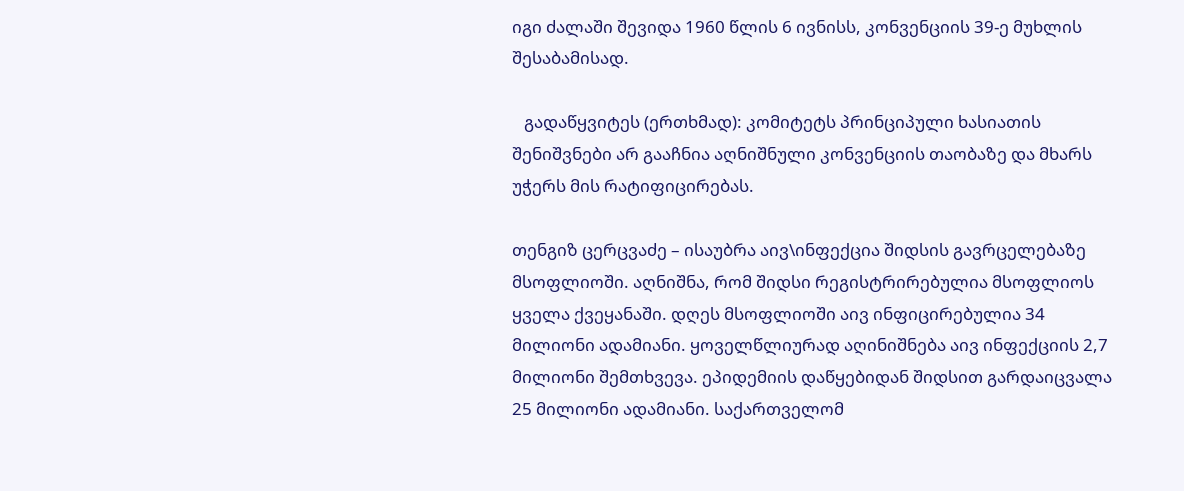იგი ძალაში შევიდა 1960 წლის 6 ივნისს, კონვენციის 39-ე მუხლის შესაბამისად.

   გადაწყვიტეს (ერთხმად): კომიტეტს პრინციპული ხასიათის შენიშვნები არ გააჩნია აღნიშნული კონვენციის თაობაზე და მხარს უჭერს მის რატიფიცირებას.

თენგიზ ცერცვაძე – ისაუბრა აივ\ინფექცია შიდსის გავრცელებაზე მსოფლიოში. აღნიშნა, რომ შიდსი რეგისტრირებულია მსოფლიოს ყველა ქვეყანაში. დღეს მსოფლიოში აივ ინფიცირებულია 34 მილიონი ადამიანი. ყოველწლიურად აღინიშნება აივ ინფექციის 2,7 მილიონი შემთხვევა. ეპიდემიის დაწყებიდან შიდსით გარდაიცვალა 25 მილიონი ადამიანი. საქართველომ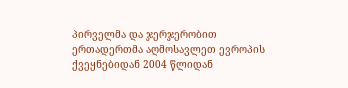პირველმა და ჯერჯერობით ერთადერთმა აღმოსავლეთ ევროპის ქვეყნებიდან 2004 წლიდან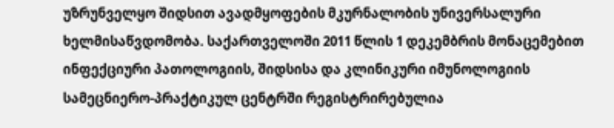უზრუნველყო შიდსით ავადმყოფების მკურნალობის უნივერსალური ხელმისაწვდომობა. საქართველოში 2011 წლის 1 დეკემბრის მონაცემებით ინფექციური პათოლოგიის, შიდსისა და კლინიკური იმუნოლოგიის სამეცნიერო-პრაქტიკულ ცენტრში რეგისტრირებულია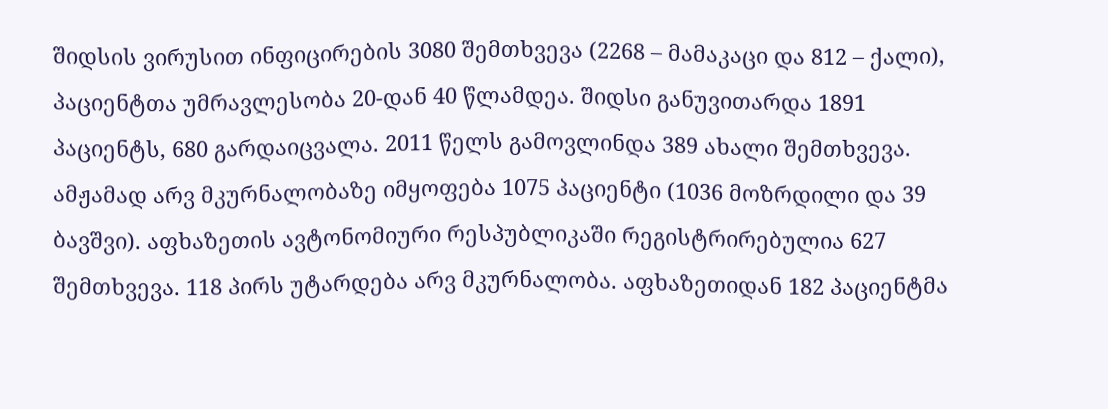შიდსის ვირუსით ინფიცირების 3080 შემთხვევა (2268 – მამაკაცი და 812 – ქალი), პაციენტთა უმრავლესობა 20-დან 40 წლამდეა. შიდსი განუვითარდა 1891 პაციენტს, 680 გარდაიცვალა. 2011 წელს გამოვლინდა 389 ახალი შემთხვევა. ამჟამად არვ მკურნალობაზე იმყოფება 1075 პაციენტი (1036 მოზრდილი და 39 ბავშვი). აფხაზეთის ავტონომიური რესპუბლიკაში რეგისტრირებულია 627 შემთხვევა. 118 პირს უტარდება არვ მკურნალობა. აფხაზეთიდან 182 პაციენტმა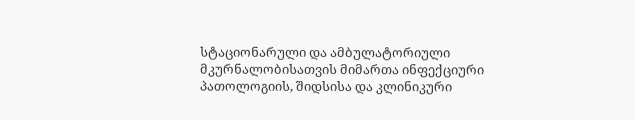სტაციონარული და ამბულატორიული მკურნალობისათვის მიმართა ინფექციური პათოლოგიის, შიდსისა და კლინიკური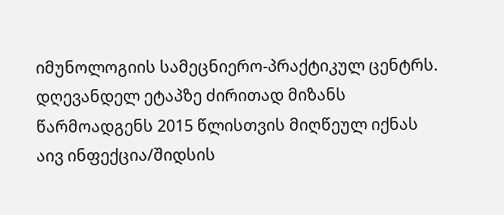იმუნოლოგიის სამეცნიერო-პრაქტიკულ ცენტრს. დღევანდელ ეტაპზე ძირითად მიზანს წარმოადგენს 2015 წლისთვის მიღწეულ იქნას აივ ინფექცია/შიდსის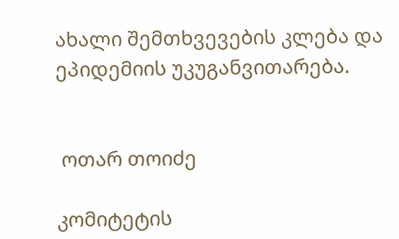ახალი შემთხვევების კლება და ეპიდემიის უკუგანვითარება.


 ოთარ თოიძე

კომიტეტის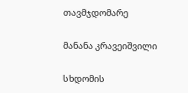თავმჯდომარე

მანანა კრავეიშვილი

სხდომის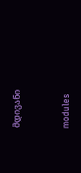მდივანი


modules